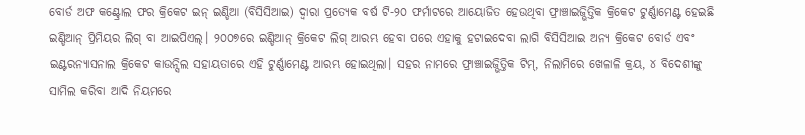ବୋର୍ଡ ଅଫ କଣ୍ଟ୍ରୋଲ ଫର କ୍ରିକେଟ ଇନ୍ ଇଣ୍ଡିଆ (ବିସିସିଆଇ) ଦ୍ୱାରା ପ୍ରତ୍ୟେକ ବର୍ଷ ଟି-୨୦ ଫର୍ମାଟରେ ଆୟୋଜିତ ହେଉଥିବା ଫ୍ରାଞ୍ଚାଇଜ୍ଭିତ୍ତିକ କ୍ରିକେଟ ଟୁର୍ଣ୍ଣାମେଣ୍ଟ ହେଇଛି ଇଣ୍ଡିଆନ୍ ପ୍ରିମିୟର ଲିଗ୍ ବା ଆଇପିଏଲ୍। ୨୦୦୭ରେ ଇଣ୍ଡିଆନ୍ କ୍ରିକେଟ ଲିଗ୍ ଆରମ୍ଭ ହେବା ପରେ ଏହାକୁ ହଟାଇଦେବା ଲାଗି ବିସିସିଆଇ ଅନ୍ୟ କ୍ରିକେଟ ବୋର୍ଡ ଏବଂ ଇଣ୍ଟରନ୍ୟାସନାଲ କ୍ରିକେଟ କାଉନ୍ସିଲ ସହାୟତାରେ ଏହି ଟୁର୍ଣ୍ଣାମେଣ୍ଟ ଆରମ୍ଭ ହୋଇଥିଲା। ସହର ନାମରେ ଫ୍ରାଞ୍ଚାଇଜ୍ଭିତ୍ତିକ ଟିମ୍, ନିଲାମିରେ ଖେଳାଳି କ୍ରୟ, ୪ ବିଦେଶୀଙ୍କୁ ସାମିଲ କରିବା ଆଦି ନିୟମରେ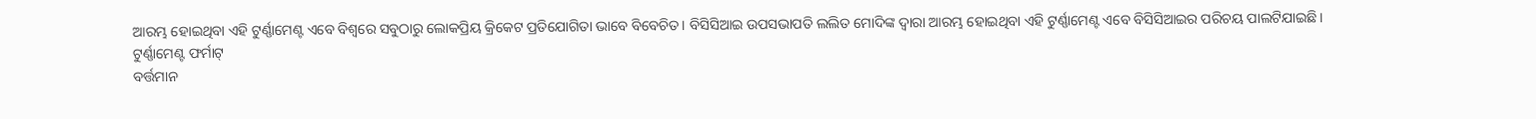ଆରମ୍ଭ ହୋଇଥିବା ଏହି ଟୁର୍ଣ୍ଣାମେଣ୍ଟ ଏବେ ବିଶ୍ୱରେ ସବୁଠାରୁ ଲୋକପ୍ରିୟ କ୍ରିକେଟ ପ୍ରତିଯୋଗିତା ଭାବେ ବିବେଚିତ। ବିସିସିଆଇ ଉପସଭାପତି ଲଲିତ ମୋଦିଙ୍କ ଦ୍ୱାରା ଆରମ୍ଭ ହୋଇଥିବା ଏହି ଟୁର୍ଣ୍ଣାମେଣ୍ଟ ଏବେ ବିସିସିଆଇର ପରିଚୟ ପାଲଟିଯାଇଛି।
ଟୁର୍ଣ୍ଣାମେଣ୍ଟ ଫର୍ମାଟ୍
ବର୍ତ୍ତମାନ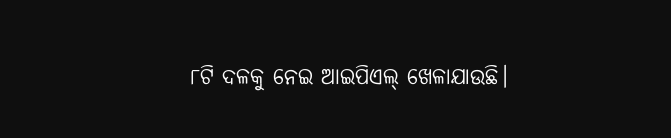୮ଟି ଦଳକୁ ନେଇ ଆଇପିଏଲ୍ ଖେଳାଯାଉଛି।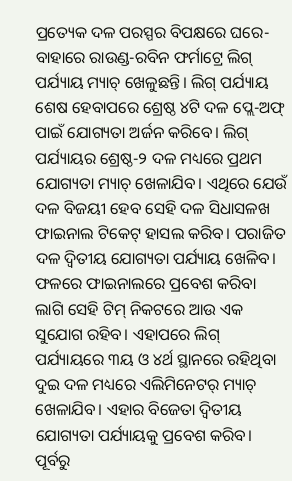ପ୍ରତ୍ୟେକ ଦଳ ପରସ୍ପର ବିପକ୍ଷରେ ଘରେ-ବାହାରେ ରାଉଣ୍ଡ-ରବିନ ଫର୍ମାଟ୍ରେ ଲିଗ୍ ପର୍ଯ୍ୟାୟ ମ୍ୟାଚ୍ ଖେଳୁଛନ୍ତି। ଲିଗ୍ ପର୍ଯ୍ୟାୟ ଶେଷ ହେବାପରେ ଶ୍ରେଷ୍ଠ ୪ଟି ଦଳ ପ୍ଲେ-ଅଫ୍ ପାଇଁ ଯୋଗ୍ୟତା ଅର୍ଜନ କରିବେ। ଲିଗ୍ ପର୍ଯ୍ୟାୟର ଶ୍ରେଷ୍ଠ-୨ ଦଳ ମଧ୍ୟରେ ପ୍ରଥମ ଯୋଗ୍ୟତା ମ୍ୟାଚ୍ ଖେଳାଯିବ। ଏଥିରେ ଯେଉଁ ଦଳ ବିଜୟୀ ହେବ ସେହି ଦଳ ସିଧାସଳଖ ଫାଇନାଲ ଟିକେଟ୍ ହାସଲ କରିବ। ପରାଜିତ ଦଳ ଦ୍ୱିତୀୟ ଯୋଗ୍ୟତା ପର୍ଯ୍ୟାୟ ଖେଳିବ। ଫଳରେ ଫାଇନାଲରେ ପ୍ରବେଶ କରିବା ଲାଗି ସେହି ଟିମ୍ ନିକଟରେ ଆଉ ଏକ ସୁଯୋଗ ରହିବ। ଏହାପରେ ଲିଗ୍ ପର୍ଯ୍ୟାୟରେ ୩ୟ ଓ ୪ର୍ଥ ସ୍ଥାନରେ ରହିଥିବା ଦୁଇ ଦଳ ମଧ୍ୟରେ ଏଲିମିନେଟର୍ ମ୍ୟାଚ୍ ଖେଳାଯିବ। ଏହାର ବିଜେତା ଦ୍ୱିତୀୟ ଯୋଗ୍ୟତା ପର୍ଯ୍ୟାୟକୁ ପ୍ରବେଶ କରିବ। ପୂର୍ବରୁ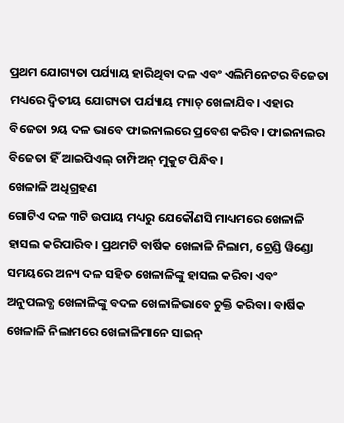ପ୍ରଥମ ଯୋଗ୍ୟତା ପର୍ଯ୍ୟାୟ ହାରିଥିବା ଦଳ ଏବଂ ଏଲିମିନେଟର ବିଜେତା ମଧ୍ୟରେ ଦ୍ୱିତୀୟ ଯୋଗ୍ୟତା ପର୍ଯ୍ୟାୟ ମ୍ୟାଚ୍ ଖେଳାଯିବ। ଏହାର ବିଜେତା ୨ୟ ଦଳ ଭାବେ ଫାଇନାଲରେ ପ୍ରବେଶ କରିବ। ଫାଇନାଲର ବିଜେତା ହିଁ ଆଇପିଏଲ୍ ଚାମ୍ପିଅନ୍ ମୁକୁଟ ପିନ୍ଧିବ।
ଖେଳାଳି ଅଧିଗ୍ରହଣ
ଗୋଟିଏ ଦଳ ୩ଟି ଉପାୟ ମଧ୍ୟରୁ ଯେକୌଣସି ମାଧ୍ୟମରେ ଖେଳାଳି ହାସଲ କରିପାରିବ। ପ୍ରଥମଟି ବାର୍ଷିକ ଖେଳାଳି ନିଲାମ, ଟ୍ରେଣ୍ଡି ୱିଣ୍ଡୋ ସମୟରେ ଅନ୍ୟ ଦଳ ସହିତ ଖେଳାଳିଙ୍କୁ ହାସଲ କରିବା ଏବଂ ଅନୁପଲବ୍ଧ ଖେଳାଳିଙ୍କୁ ବଦଳ ଖେଳାଳିଭାବେ ଚୁକ୍ତି କରିବା। ବାର୍ଷିକ ଖେଳାଳି ନିଲାମରେ ଖେଳାଳିମାନେ ସାଇନ୍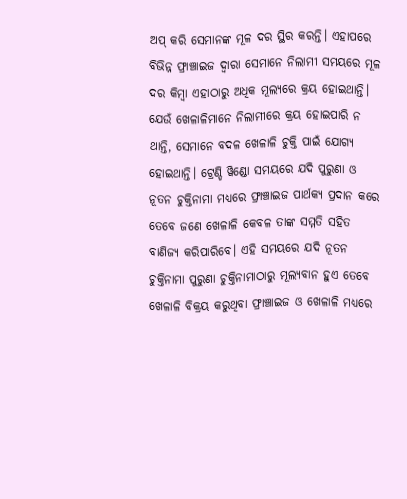ଅପ୍ କରି ସେମାନଙ୍କ ମୂଳ ଦର ସ୍ଥିର କରନ୍ତି। ଏହାପରେ ବିଭିନ୍ନ ଫ୍ରାଞ୍ଚାଇଜ ଦ୍ୱାରା ସେମାନେ ନିଲାମୀ ସମୟରେ ମୂଳ ଦର କିମ୍ବା ଏହାଠାରୁ ଅଧିକ ମୂଲ୍ୟରେ କ୍ରୟ ହୋଇଥାନ୍ତି। ଯେଉଁ ଖେଳାଳିମାନେ ନିଲାମୀରେ କ୍ରୟ ହୋଇପାରି ନ ଥାନ୍ତି, ସେମାନେ ବଦଳ ଖେଳାଳି ଚୁକ୍ତି ପାଇଁ ଯୋଗ୍ୟ ହୋଇଥାନ୍ତି। ଟ୍ରେଣ୍ଡି ୱିଣ୍ଡୋ ସମୟରେ ଯଦି ପୁରୁଣା ଓ ନୂତନ ଚୁକ୍ତିନାମା ମଧ୍ୟରେ ଫ୍ରାଞ୍ଚାଇଜ ପାର୍ଥକ୍ୟ ପ୍ରଦାନ କରେ ତେବେ ଜଣେ ଖେଳାଳି କେବଳ ତାଙ୍କ ସମ୍ମତି ସହିତ ବାଣିଜ୍ୟ କରିପାରିବେ। ଏହି ସମୟରେ ଯଦି ନୂତନ ଚୁକ୍ତିନାମା ପୁରୁଣା ଚୁକ୍ତିନାମାଠାରୁ ମୂଲ୍ୟବାନ ହୁଏ ତେବେ ଖେଳାଳି ବିକ୍ରୟ କରୁଥିବା ଫ୍ରାଞ୍ଚାଇଜ ଓ ଖେଳାଳି ମଧ୍ୟରେ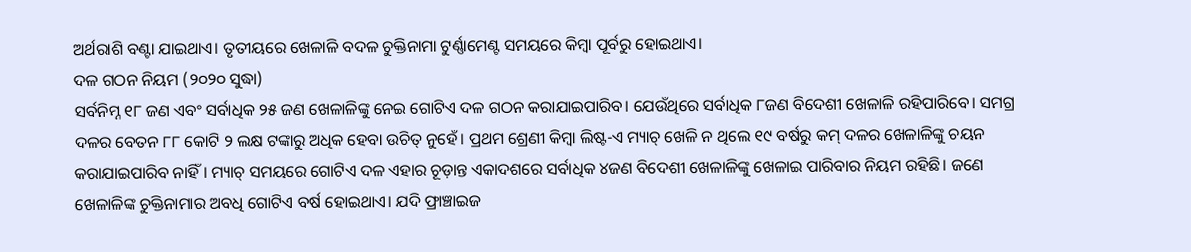ଅର୍ଥରାଶି ବଣ୍ଟା ଯାଇଥାଏ। ତୃତୀୟରେ ଖେଳାଳି ବଦଳ ଚୁକ୍ତିନାମା ଟୁର୍ଣ୍ଣାମେଣ୍ଟ ସମୟରେ କିମ୍ବା ପୂର୍ବରୁ ହୋଇଥାଏ।
ଦଳ ଗଠନ ନିୟମ (୨୦୨୦ ସୁଦ୍ଧା)
ସର୍ବନିମ୍ନ ୧୮ ଜଣ ଏବଂ ସର୍ବାଧିକ ୨୫ ଜଣ ଖେଳାଳିଙ୍କୁ ନେଇ ଗୋଟିଏ ଦଳ ଗଠନ କରାଯାଇପାରିବ। ଯେଉଁଥିରେ ସର୍ବାଧିକ ୮ଜଣ ବିଦେଶୀ ଖେଳାଳି ରହିପାରିବେ। ସମଗ୍ର ଦଳର ବେତନ ୮୮ କୋଟି ୨ ଲକ୍ଷ ଟଙ୍କାରୁ ଅଧିକ ହେବା ଉଚିତ୍ ନୁହେଁ। ପ୍ରଥମ ଶ୍ରେଣୀ କିମ୍ବା ଲିଷ୍ଟ-ଏ ମ୍ୟାଚ୍ ଖେଳି ନ ଥିଲେ ୧୯ ବର୍ଷରୁ କମ୍ ଦଳର ଖେଳାଳିଙ୍କୁ ଚୟନ କରାଯାଇପାରିବ ନାହିଁ। ମ୍ୟାଚ୍ ସମୟରେ ଗୋଟିଏ ଦଳ ଏହାର ଚୂଡ଼ାନ୍ତ ଏକାଦଶରେ ସର୍ବାଧିକ ୪ଜଣ ବିଦେଶୀ ଖେଳାଳିଙ୍କୁ ଖେଳାଇ ପାରିବାର ନିୟମ ରହିଛି। ଜଣେ ଖେଳାଳିଙ୍କ ଚୁକ୍ତିନାମାର ଅବଧି ଗୋଟିଏ ବର୍ଷ ହୋଇଥାଏ। ଯଦି ଫ୍ରାଞ୍ଚାଇଜ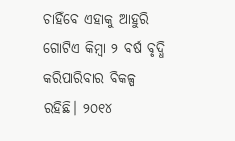ଚାହିଁବେ ଏହାକୁ ଆହୁରି ଗୋଟିଏ କିମ୍ବା ୨ ବର୍ଷ ବୃଦ୍ଧି କରିପାରିବାର ବିକଳ୍ପ ରହିଛି। ୨୦୧୪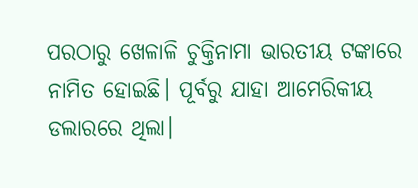ପରଠାରୁ ଖେଳାଳି ଚୁକ୍ତିନାମା ଭାରତୀୟ ଟଙ୍କାରେ ନାମିତ ହୋଇଛି। ପୂର୍ବରୁ ଯାହା ଆମେରିକୀୟ ଡଲାରରେ ଥିଲା।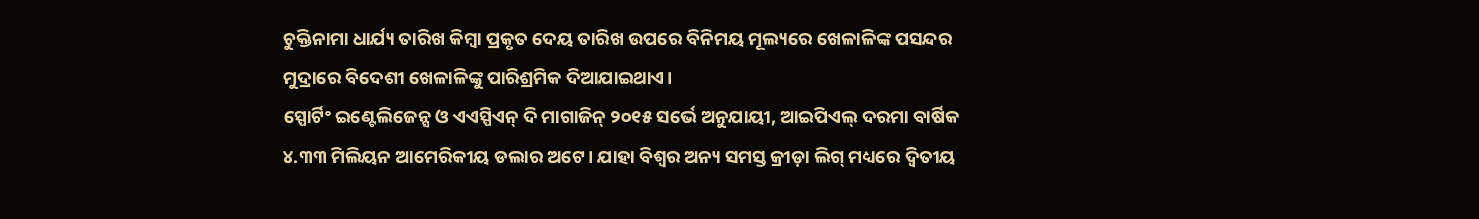ଚୁକ୍ତିନାମା ଧାର୍ଯ୍ୟ ତାରିଖ କିମ୍ବା ପ୍ରକୃତ ଦେୟ ତାରିଖ ଉପରେ ବିନିମୟ ମୂଲ୍ୟରେ ଖେଳାଳିଙ୍କ ପସନ୍ଦର ମୁଦ୍ରାରେ ବିଦେଶୀ ଖେଳାଳିଙ୍କୁ ପାରିଶ୍ରମିକ ଦିଆଯାଇଥାଏ।
ସ୍ପୋର୍ଟିଂ ଇଣ୍ଟେଲିଜେନ୍ସ ଓ ଏଏସ୍ପିଏନ୍ ଦି ମାଗାଜିନ୍ ୨୦୧୫ ସର୍ଭେ ଅନୁଯାୟୀ, ଆଇପିଏଲ୍ ଦରମା ବାର୍ଷିକ ୪.୩୩ ମିଲିୟନ ଆମେରିକୀୟ ଡଲାର ଅଟେ। ଯାହା ବିଶ୍ୱର ଅନ୍ୟ ସମସ୍ତ କ୍ରୀଡ଼ା ଲିଗ୍ ମଧ୍ୟରେ ଦ୍ୱିତୀୟ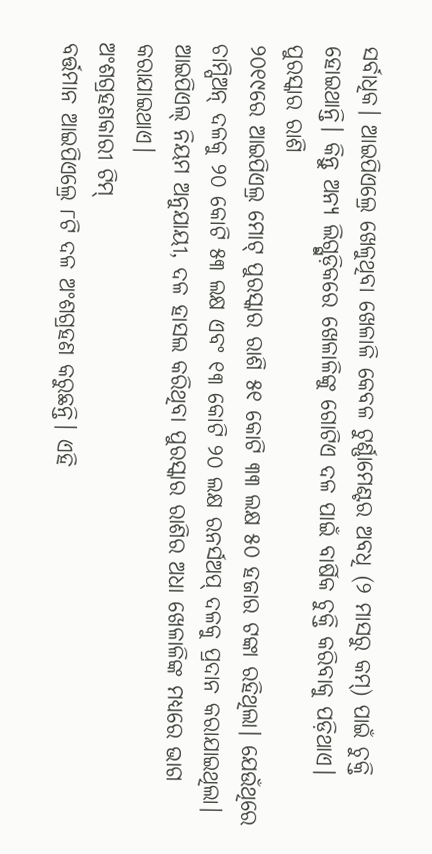ସର୍ବାଧିକ। ଆଇପିଏଲ୍ରେ ଖେଳୁଥିବା ଖେଳାଳି କେବଳ ଟୁର୍ଣ୍ଣାମେଣ୍ଟର ଅବଧି (୨ ମାସରୁ କମ୍) ପାଇଁ ଚୁକ୍ତି ହୋଇଥାନ୍ତି। କିନ୍ତୁ ଅନ୍ୟ ଲିଗ୍ଗୁଡ଼ିକରେ ଖେଳାଳିଙ୍କୁ ଗୋଟିଏ ଦଳ ପାଇଁ ବାର୍ଷିକ ଚୁକ୍ତି କରିବାକୁ ପଡ଼ିଥାଏ।
ପୁରସ୍କାର ରାଶି
୨୦୧୯ରେ ଆଇପିଏଲ୍ର ମୋଟ୍ ପୁରସ୍କାର ରାଶି ୫୧ କୋଟି ୩୩ ଲକ୍ଷ ୫୦ ହଜାର ଟଙ୍କା ରହିଥିଲା। ଯେଉଁଥିରେ ଚାମ୍ପିଅନ୍ ଦଳକୁ ୨୦ କୋଟି ୫୩ ଲକ୍ଷ ଏବଂ ୧୩ କୋଟି ୨୦ ଲକ୍ଷ ରନର୍ସଅପ୍ ଦଳକୁ ପ୍ରଦାନ କରାଯାଇଥିଲା। ଆଇପିଏଲ୍ ନିୟମ ଅନୁଯାୟୀ, ଦଳ ହାସଲ କରିଥିବା ପୁରସ୍କାର ରାଶିର ଅଧା ଖେଳାଳିଙ୍କ ମଧ୍ୟରେ ଭାଗ କରାଯାଇଥାଏ।
ଅଂଶଗ୍ରହଣକାରୀ ଟିମ୍
ବର୍ତ୍ତମାନ ଆଇପିଏଲ୍ରେ ୮ଟି ଦଳ ଅଂଶଗ୍ରହଣ କରୁଛନ୍ତି। ଏହି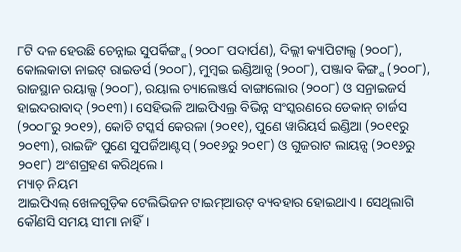୮ଟି ଦଳ ହେଉଛି ଚେନ୍ନାଇ ସୁପର୍କିଙ୍ଗ୍ସ (୨୦୦୮ ପଦାର୍ପଣ), ଦିଲ୍ଲୀ କ୍ୟାପିଟାଲ୍ସ (୨୦୦୮), କୋଲକାତା ନାଇଟ୍ ରାଇଡର୍ସ (୨୦୦୮), ମୁମ୍ବଇ ଇଣ୍ଡିଆନ୍ସ (୨୦୦୮), ପଞ୍ଜାବ କିଙ୍ଗ୍ସ (୨୦୦୮), ରାଜସ୍ଥାନ ରୟାଲ୍ସ (୨୦୦୮), ରୟାଲ ଚ୍ୟାଲେଞ୍ଜର୍ସ ବାଙ୍ଗାଲୋର (୨୦୦୮) ଓ ସନ୍ରାଇଜର୍ସ ହାଇଦରାବାଦ୍ (୨୦୧୩)। ସେହିଭଳି ଆଇପିଏଲ୍ର ବିଭିନ୍ନ ସଂସ୍କରଣରେ ଡେକାନ୍ ଚାର୍ଜସ (୨୦୦୮ରୁ ୨୦୧୨), କୋଚି ଟସ୍କର୍ସ କେରଳା (୨୦୧୧), ପୁଣେ ୱାରିୟର୍ସ ଇଣ୍ଡିଆ (୨୦୧୧ରୁ ୨୦୧୩), ରାଇଜିଂ ପୁଣେ ସୁପର୍ଜିଆଣ୍ଟସ୍ (୨୦୧୬ରୁ ୨୦୧୮) ଓ ଗୁଜରାଟ ଲାୟନ୍ସ (୨୦୧୬ରୁ ୨୦୧୮) ଅଂଶଗ୍ରହଣ କରିଥିଲେ।
ମ୍ୟାଚ୍ ନିୟମ
ଆଇପିଏଲ୍ ଖେଳଗୁଡ଼ିକ ଟେଲିଭିଜନ ଟାଇମ୍ଆଉଟ୍ ବ୍ୟବହାର ହୋଇଥାଏ। ସେଥିଲାଗି କୌଣସି ସମୟ ସୀମା ନାହିଁ।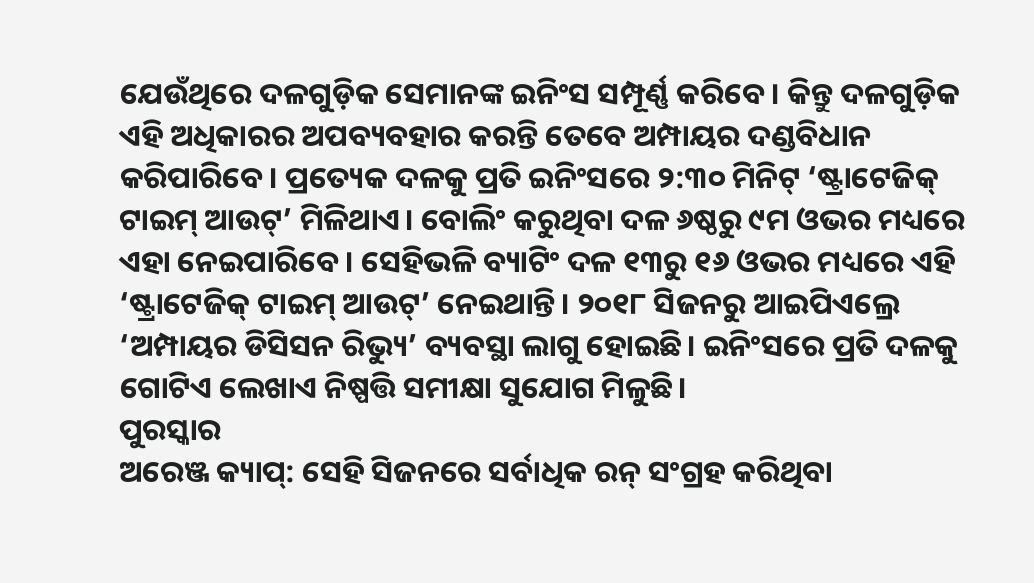ଯେଉଁଥିରେ ଦଳଗୁଡ଼ିକ ସେମାନଙ୍କ ଇନିଂସ ସମ୍ପୂର୍ଣ୍ଣ କରିବେ। କିନ୍ତୁ ଦଳଗୁଡ଼ିକ ଏହି ଅଧିକାରର ଅପବ୍ୟବହାର କରନ୍ତି ତେବେ ଅମ୍ପାୟର ଦଣ୍ଡବିଧାନ କରିପାରିବେ। ପ୍ରତ୍ୟେକ ଦଳକୁ ପ୍ରତି ଇନିଂସରେ ୨:୩୦ ମିନିଟ୍ ‘ଷ୍ଟ୍ରାଟେଜିକ୍ ଟାଇମ୍ ଆଉଟ୍’ ମିଳିଥାଏ। ବୋଲିଂ କରୁଥିବା ଦଳ ୬ଷ୍ଠରୁ ୯ମ ଓଭର ମଧ୍ୟରେ ଏହା ନେଇପାରିବେ। ସେହିଭଳି ବ୍ୟାଟିଂ ଦଳ ୧୩ରୁ ୧୬ ଓଭର ମଧ୍ୟରେ ଏହି ‘ଷ୍ଟ୍ରାଟେଜିକ୍ ଟାଇମ୍ ଆଉଟ୍’ ନେଇଥାନ୍ତି। ୨୦୧୮ ସିଜନରୁ ଆଇପିଏଲ୍ରେ ‘ଅମ୍ପାୟର ଡିସିସନ ରିଭ୍ୟୁ’ ବ୍ୟବସ୍ଥା ଲାଗୁ ହୋଇଛି। ଇନିଂସରେ ପ୍ରତି ଦଳକୁ ଗୋଟିଏ ଲେଖାଏ ନିଷ୍ପତ୍ତି ସମୀକ୍ଷା ସୁଯୋଗ ମିଳୁଛି।
ପୁରସ୍କାର
ଅରେଞ୍ଜ କ୍ୟାପ୍: ସେହି ସିଜନରେ ସର୍ବାଧିକ ରନ୍ ସଂଗ୍ରହ କରିଥିବା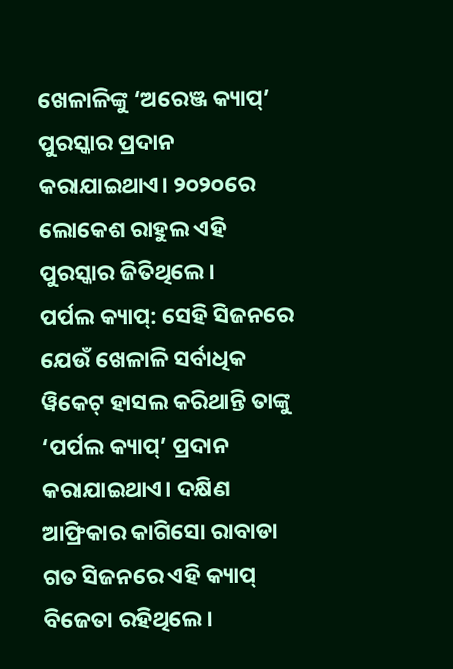ଖେଳାଳିଙ୍କୁ ‘ଅରେଞ୍ଜ କ୍ୟାପ୍’ ପୁରସ୍କାର ପ୍ରଦାନ କରାଯାଇଥାଏ। ୨୦୨୦ରେ ଲୋକେଶ ରାହୁଲ ଏହି ପୁରସ୍କାର ଜିତିଥିଲେ।
ପର୍ପଲ କ୍ୟାପ୍: ସେହି ସିଜନରେ ଯେଉଁ ଖେଳାଳି ସର୍ବାଧିକ ୱିକେଟ୍ ହାସଲ କରିଥାନ୍ତି ତାଙ୍କୁ ‘ପର୍ପଲ କ୍ୟାପ୍’ ପ୍ରଦାନ କରାଯାଇଥାଏ। ଦକ୍ଷିଣ ଆଫ୍ରିକାର କାଗିସୋ ରାବାଡା ଗତ ସିଜନରେ ଏହି କ୍ୟାପ୍ ବିଜେତା ରହିଥିଲେ।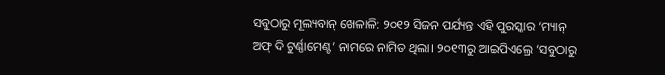ସବୁଠାରୁ ମୂଲ୍ୟବାନ୍ ଖେଳାଳି: ୨୦୧୨ ସିଜନ ପର୍ଯ୍ୟନ୍ତ ଏହି ପୁରସ୍କାର ‘ମ୍ୟାନ୍ ଅଫ୍ ଦି ଟୁର୍ଣ୍ଣାମେଣ୍ଟ’ ନାମରେ ନାମିତ ଥିଲା। ୨୦୧୩ରୁ ଆଇପିଏଲ୍ରେ ‘ସବୁଠାରୁ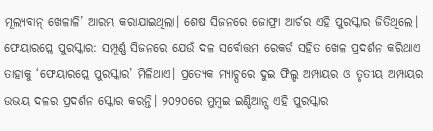ମୂଲ୍ୟବାନ୍ ଖେଳାଳି’ ଆରମ୍ଭ କରାଯାଇଥିଲା। ଶେଷ ସିଜନରେ ଜୋଫ୍ରା ଆର୍ଚର ଏହି ପୁରସ୍କାର ଜିତିଥିଲେ।
ଫେୟାରପ୍ଲେ ପୁରସ୍କାର: ସମ୍ପୂର୍ଣ୍ଣ ସିଜନରେ ଯେଉଁ ଦଳ ସର୍ବୋତ୍ତମ ରେକର୍ଡ ସହିତ ଖେଳ ପ୍ରଦର୍ଶନ କରିଥାଏ ତାହାକୁ ‘ଫେୟାରପ୍ଲେ ପୁରସ୍କାର’ ମିଳିଥାଏ। ପ୍ରତ୍ୟେକ ମ୍ୟାଚ୍ପରେ ଦୁଇ ଫିଲ୍ଡ ଅମ୍ପାୟର ଓ ତୃତୀୟ ଅମ୍ପାୟର ଉଭୟ ଦଳର ପ୍ରଦର୍ଶନ ସ୍କୋର କରନ୍ତି। ୨୦୨୦ରେ ମୁମ୍ବଇ ଇଣ୍ଡିଆନ୍ସ ଏହି ପୁରସ୍କାର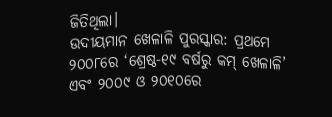ଜିତିଥିଲା।
ଉଦୀୟମାନ ଖେଳାଳି ପୁରସ୍କାର: ପ୍ରଥମେ ୨୦୦୮ରେ ‘ଶ୍ରେଷ୍ଠ-୧୯ ବର୍ଷରୁ କମ୍ ଖେଳାଳି’ ଏବଂ ୨୦୦୯ ଓ ୨୦୧୦ରେ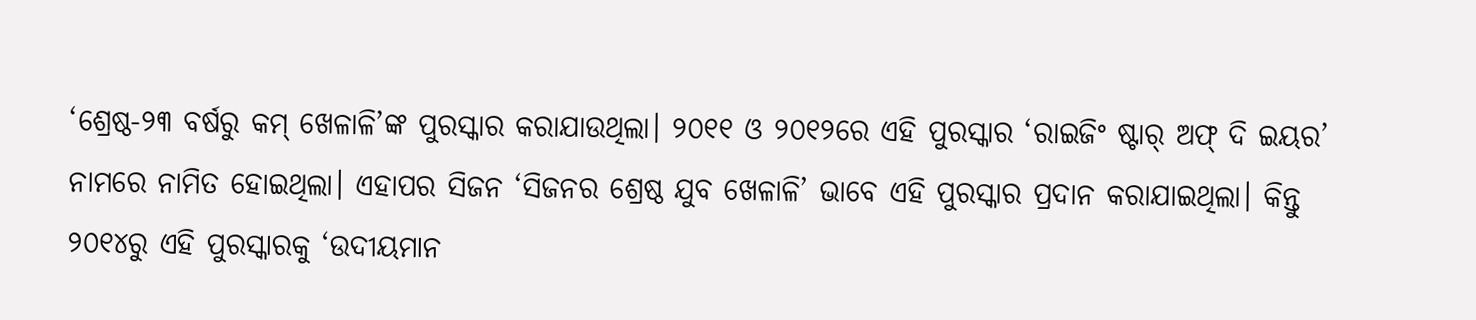‘ଶ୍ରେଷ୍ଠ-୨୩ ବର୍ଷରୁ କମ୍ ଖେଳାଳି’ଙ୍କ ପୁରସ୍କାର କରାଯାଉଥିଲା। ୨୦୧୧ ଓ ୨୦୧୨ରେ ଏହି ପୁରସ୍କାର ‘ରାଇଜିଂ ଷ୍ଟାର୍ ଅଫ୍ ଦି ଇୟର’ ନାମରେ ନାମିତ ହୋଇଥିଲା। ଏହାପର ସିଜନ ‘ସିଜନର ଶ୍ରେଷ୍ଠ ଯୁବ ଖେଳାଳି’ ଭାବେ ଏହି ପୁରସ୍କାର ପ୍ରଦାନ କରାଯାଇଥିଲା। କିନ୍ତୁ ୨୦୧୪ରୁ ଏହି ପୁରସ୍କାରକୁ ‘ଉଦୀୟମାନ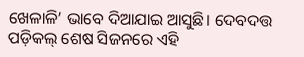ଖେଳାଳି’ ଭାବେ ଦିଆଯାଇ ଆସୁଛି। ଦେବଦତ୍ତ ପଡ଼ିକଲ୍ ଶେଷ ସିଜନରେ ଏହି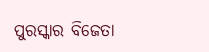ପୁରସ୍କାର ବିଜେତା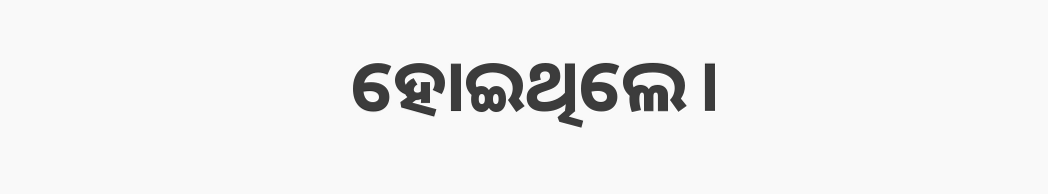ହୋଇଥିଲେ।